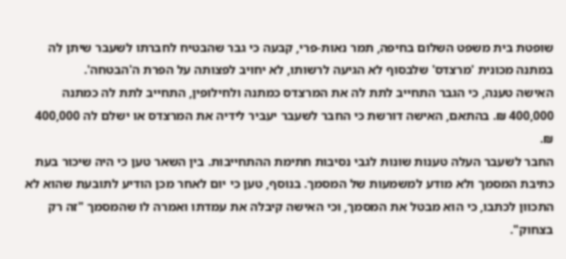שופטת בית משפט השלום בחיפה, תמר נאות-פרי, קבעה כי גבר שהבטיח לחברתו לשעבר שיתן לה במתנה מכונית 'מרצדס' שלבסוף לא הגיעה לרשותו, לא יחויב לפצותה על הפרת ה'הבטחה'.
האישה טענה, כי הגבר התחייב לתת לה את המרצדס כמתנה ולחילופין, התחייב לתת לה כמתנה 400,000 ₪. בהתאם, האישה דורשת כי החבר לשעבר יעביר לידיה את המרצדס או ישלם לה 400,000 ₪.
החבר לשעבר העלה טענות שונות לגבי נסיבות חתימת ההתחייבות. בין השאר טען כי היה שיכור בעת כתיבת המסמך ולא מודע למשמעות של המסמך. בנוסף, טען כי יום לאחר מכן הודיע לתובעת שהוא לא התכוון לכתבו, כי הוא מבטל את המסמך, וכי האישה קיבלה את עמדתו ואמרה לו שהמסמך "זה רק בצחוק".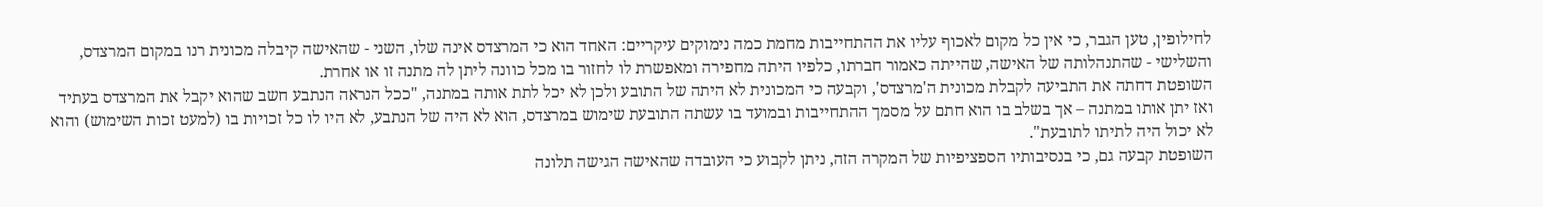לחילופין, טען הגבר, כי אין כל מקום לאכוף עליו את ההתחייבות מחמת כמה נימוקים עיקריים: האחד הוא כי המרצדס אינה שלו, השני - שהאישה קיבלה מכונית רנו במקום המרצדס, והשלישי - שהתנהלותה של האישה, שהייתה כאמור חברתו, כלפיו היתה מחפירה ומאפשרת לו לחזור בו מכל כוונה ליתן לה מתנה זו או אחרת.
השופטת דחתה את התביעה לקבלת מכונית ה'מרצדס', וקבעה כי המכונית לא היתה של התובע ולכן לא יכל לתת אותה במתנה, "ככל הנראה הנתבע חשב שהוא יקבל את המרצדס בעתיד ואז יתן אותו במתנה – אך בשלב בו הוא חתם על מסמך ההתחייבות ובמועד בו עשתה התובעת שימוש במרצדס, הוא לא היה של הנתבע, לא היו לו כל זכויות בו (למעט זכות השימוש) והוא לא יכול היה לתיתו לתובעת".
השופטת קבעה גם, כי בנסיבותיו הספציפיות של המקרה הזה, ניתן לקבוע כי העובדה שהאישה הגישה תלונה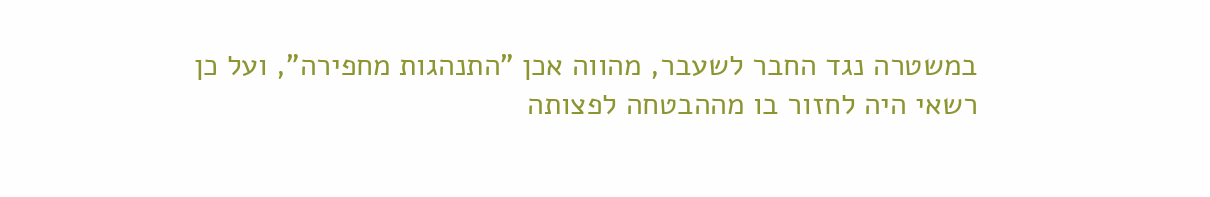במשטרה נגד החבר לשעבר, מהווה אכן "התנהגות מחפירה", ועל כן רשאי היה לחזור בו מההבטחה לפצותה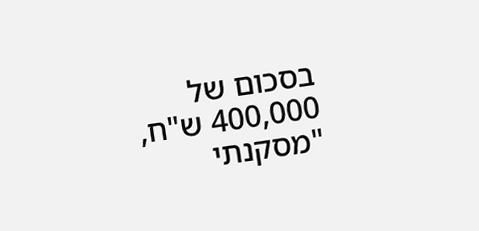בסכום של 400,000 ש"ח, "מסקנתי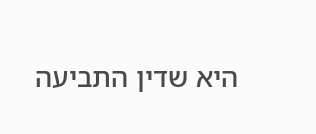היא שדין התביעה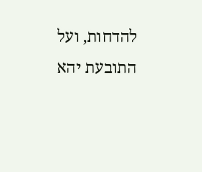להדחות, ועל התובעת יהא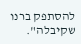להסתפק ברנו שקיבלה".